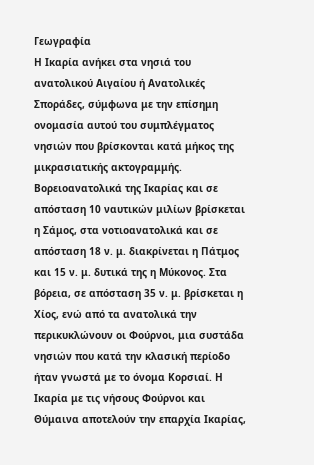Γεωγραφία
Η Ικαρία ανήκει στα νησιά του ανατολικού Αιγαίου ή Ανατολικές Σποράδες, σύμφωνα με την επίσημη ονομασία αυτού του συμπλέγματος νησιών που βρίσκονται κατά μήκος της μικρασιατικής ακτογραμμής. Βορειοανατολικά της Ικαρίας και σε απόσταση 10 ναυτικών μιλίων βρίσκεται η Σάμος, στα νοτιοανατολικά και σε απόσταση 18 ν. μ. διακρίνεται η Πάτμος και 15 ν. μ. δυτικά της η Μύκονος. Στα βόρεια, σε απόσταση 35 ν. μ. βρίσκεται η Χίος, ενώ από τα ανατολικά την περικυκλώνουν οι Φούρνοι, μια συστάδα νησιών που κατά την κλασική περίοδο ήταν γνωστά με το όνομα Κορσιαί. Η Ικαρία με τις νήσους Φούρνοι και Θύμαινα αποτελούν την επαρχία Ικαρίας,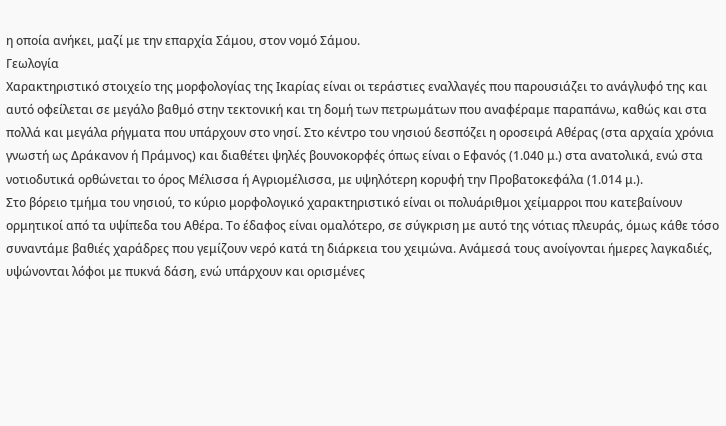η οποία ανήκει, μαζί με την επαρχία Σάμου, στον νομό Σάμου.
Γεωλογία
Χαρακτηριστικό στοιχείο της μορφολογίας της Ικαρίας είναι οι τεράστιες εναλλαγές που παρουσιάζει το ανάγλυφό της και αυτό οφείλεται σε μεγάλο βαθμό στην τεκτονική και τη δομή των πετρωμάτων που αναφέραμε παραπάνω, καθώς και στα πολλά και μεγάλα ρήγματα που υπάρχουν στο νησί. Στο κέντρο του νησιού δεσπόζει η οροσειρά Αθέρας (στα αρχαία χρόνια γνωστή ως Δράκανον ή Πράμνος) και διαθέτει ψηλές βουνοκορφές όπως είναι ο Εφανός (1.040 μ.) στα ανατολικά, ενώ στα νοτιοδυτικά ορθώνεται το όρος Μέλισσα ή Αγριομέλισσα, με υψηλότερη κορυφή την Προβατοκεφάλα (1.014 μ.).
Στο βόρειο τμήμα του νησιού, το κύριο μορφολογικό χαρακτηριστικό είναι οι πολυάριθμοι χείμαρροι που κατεβαίνουν ορμητικοί από τα υψίπεδα του Αθέρα. Το έδαφος είναι ομαλότερο, σε σύγκριση με αυτό της νότιας πλευράς, όμως κάθε τόσο συναντάμε βαθιές χαράδρες που γεμίζουν νερό κατά τη διάρκεια του χειμώνα. Ανάμεσά τους ανοίγονται ήμερες λαγκαδιές, υψώνονται λόφοι με πυκνά δάση, ενώ υπάρχουν και ορισμένες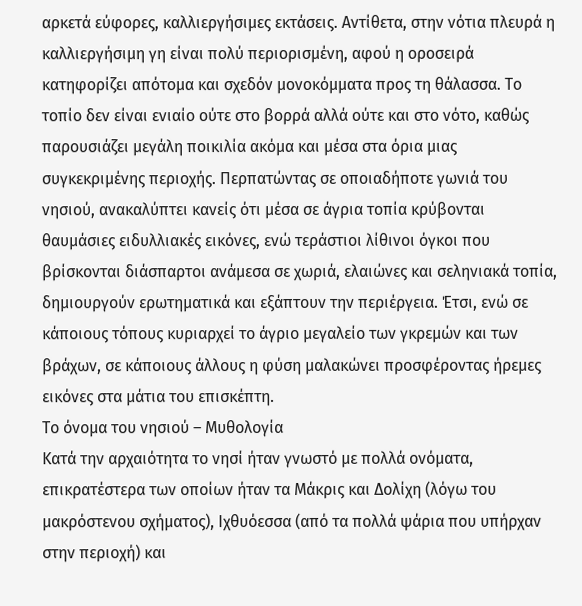αρκετά εύφορες, καλλιεργήσιμες εκτάσεις. Αντίθετα, στην νότια πλευρά η καλλιεργήσιμη γη είναι πολύ περιορισμένη, αφού η οροσειρά κατηφορίζει απότομα και σχεδόν μονοκόμματα προς τη θάλασσα. Το τοπίο δεν είναι ενιαίο ούτε στο βορρά αλλά ούτε και στο νότο, καθώς παρουσιάζει μεγάλη ποικιλία ακόμα και μέσα στα όρια μιας συγκεκριμένης περιοχής. Περπατώντας σε οποιαδήποτε γωνιά του νησιού, ανακαλύπτει κανείς ότι μέσα σε άγρια τοπία κρύβονται θαυμάσιες ειδυλλιακές εικόνες, ενώ τεράστιοι λίθινοι όγκοι που βρίσκονται διάσπαρτοι ανάμεσα σε χωριά, ελαιώνες και σεληνιακά τοπία, δημιουργούν ερωτηματικά και εξάπτουν την περιέργεια. Έτσι, ενώ σε κάποιους τόπους κυριαρχεί το άγριο μεγαλείο των γκρεμών και των βράχων, σε κάποιους άλλους η φύση μαλακώνει προσφέροντας ήρεμες εικόνες στα μάτια του επισκέπτη.
Το όνομα του νησιού – Μυθολογία
Κατά την αρχαιότητα το νησί ήταν γνωστό με πολλά ονόματα, επικρατέστερα των οποίων ήταν τα Μάκρις και Δολίχη (λόγω του μακρόστενου σχήματος), Ιχθυόεσσα (από τα πολλά ψάρια που υπήρχαν στην περιοχή) και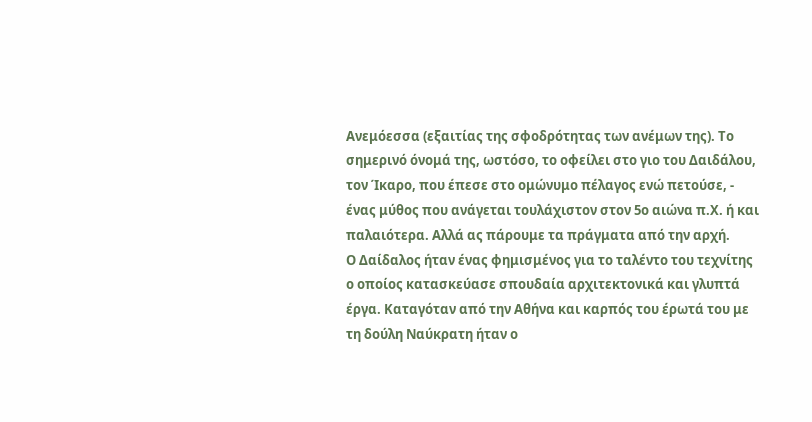Ανεμόεσσα (εξαιτίας της σφοδρότητας των ανέμων της). Το σημερινό όνομά της, ωστόσο, το οφείλει στο γιο του Δαιδάλου, τον Ίκαρο, που έπεσε στο ομώνυμο πέλαγος ενώ πετούσε, - ένας μύθος που ανάγεται τουλάχιστον στον 5ο αιώνα π.Χ. ή και παλαιότερα. Αλλά ας πάρουμε τα πράγματα από την αρχή.
Ο Δαίδαλος ήταν ένας φημισμένος για το ταλέντο του τεχνίτης ο οποίος κατασκεύασε σπουδαία αρχιτεκτονικά και γλυπτά έργα. Καταγόταν από την Αθήνα και καρπός του έρωτά του με τη δούλη Ναύκρατη ήταν ο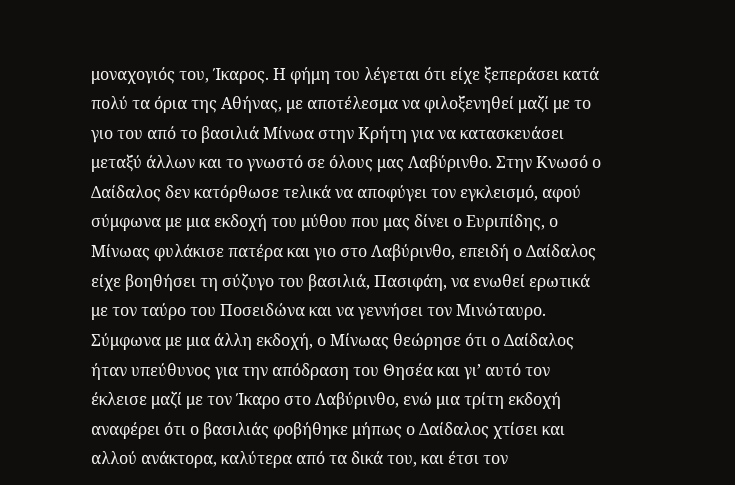μοναχογιός του, Ίκαρος. Η φήμη του λέγεται ότι είχε ξεπεράσει κατά πολύ τα όρια της Αθήνας, με αποτέλεσμα να φιλοξενηθεί μαζί με το γιο του από το βασιλιά Μίνωα στην Κρήτη για να κατασκευάσει μεταξύ άλλων και το γνωστό σε όλους μας Λαβύρινθο. Στην Κνωσό ο Δαίδαλος δεν κατόρθωσε τελικά να αποφύγει τον εγκλεισμό, αφού σύμφωνα με μια εκδοχή του μύθου που μας δίνει ο Ευριπίδης, ο Μίνωας φυλάκισε πατέρα και γιο στο Λαβύρινθο, επειδή ο Δαίδαλος είχε βοηθήσει τη σύζυγο του βασιλιά, Πασιφάη, να ενωθεί ερωτικά με τον ταύρο του Ποσειδώνα και να γεννήσει τον Μινώταυρο. Σύμφωνα με μια άλλη εκδοχή, ο Μίνωας θεώρησε ότι ο Δαίδαλος ήταν υπεύθυνος για την απόδραση του Θησέα και γι’ αυτό τον έκλεισε μαζί με τον Ίκαρο στο Λαβύρινθο, ενώ μια τρίτη εκδοχή αναφέρει ότι ο βασιλιάς φοβήθηκε μήπως ο Δαίδαλος χτίσει και αλλού ανάκτορα, καλύτερα από τα δικά του, και έτσι τον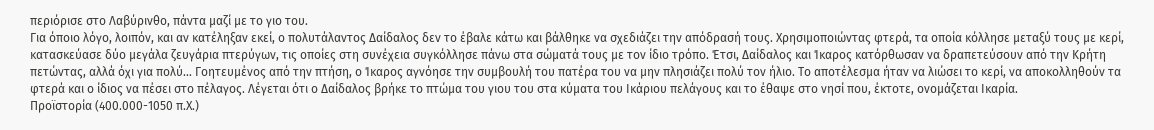περιόρισε στο Λαβύρινθο, πάντα μαζί με το γιο του.
Για όποιο λόγο, λοιπόν, και αν κατέληξαν εκεί, ο πολυτάλαντος Δαίδαλος δεν το έβαλε κάτω και βάλθηκε να σχεδιάζει την απόδρασή τους. Χρησιμοποιώντας φτερά, τα οποία κόλλησε μεταξύ τους με κερί, κατασκεύασε δύο μεγάλα ζευγάρια πτερύγων, τις οποίες στη συνέχεια συγκόλλησε πάνω στα σώματά τους με τον ίδιο τρόπο. Έτσι, Δαίδαλος και Ίκαρος κατόρθωσαν να δραπετεύσουν από την Κρήτη πετώντας, αλλά όχι για πολύ… Γοητευμένος από την πτήση, ο Ίκαρος αγνόησε την συμβουλή του πατέρα του να μην πλησιάζει πολύ τον ήλιο. Το αποτέλεσμα ήταν να λιώσει το κερί, να αποκολληθούν τα φτερά και ο ίδιος να πέσει στο πέλαγος. Λέγεται ότι ο Δαίδαλος βρήκε το πτώμα του γιου του στα κύματα του Ικάριου πελάγους και το έθαψε στο νησί που, έκτοτε, ονομάζεται Ικαρία.
Προϊστορία (400.000-1050 π.Χ.)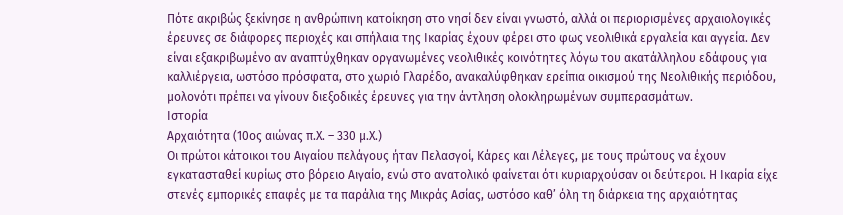Πότε ακριβώς ξεκίνησε η ανθρώπινη κατοίκηση στο νησί δεν είναι γνωστό, αλλά οι περιορισμένες αρχαιολογικές έρευνες σε διάφορες περιοχές και σπήλαια της Ικαρίας έχουν φέρει στο φως νεολιθικά εργαλεία και αγγεία. Δεν είναι εξακριβωμένο αν αναπτύχθηκαν οργανωμένες νεολιθικές κοινότητες λόγω του ακατάλληλου εδάφους για καλλιέργεια, ωστόσο πρόσφατα, στο χωριό Γλαρέδο, ανακαλύφθηκαν ερείπια οικισμού της Νεολιθικής περιόδου, μολονότι πρέπει να γίνουν διεξοδικές έρευνες για την άντληση ολοκληρωμένων συμπερασμάτων.
Ιστορία
Αρχαιότητα (10ος αιώνας π.Χ. – 330 μ.Χ.)
Οι πρώτοι κάτοικοι του Αιγαίου πελάγους ήταν Πελασγοί, Κάρες και Λέλεγες, με τους πρώτους να έχουν εγκατασταθεί κυρίως στο βόρειο Αιγαίο, ενώ στο ανατολικό φαίνεται ότι κυριαρχούσαν οι δεύτεροι. Η Ικαρία είχε στενές εμπορικές επαφές με τα παράλια της Μικράς Ασίας, ωστόσο καθ’ όλη τη διάρκεια της αρχαιότητας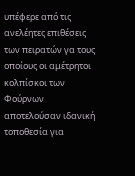υπέφερε από τις ανελέητες επιθέσεις των πειρατών γα τους οποίους οι αμέτρητοι κολπίσκοι των Φούρνων αποτελούσαν ιδανική τοποθεσία για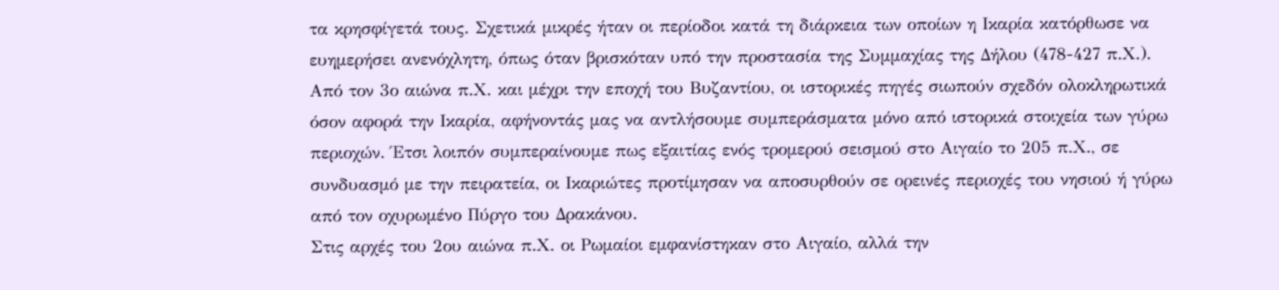τα κρησφίγετά τους. Σχετικά μικρές ήταν οι περίοδοι κατά τη διάρκεια των οποίων η Ικαρία κατόρθωσε να ευημερήσει ανενόχλητη, όπως όταν βρισκόταν υπό την προστασία της Συμμαχίας της Δήλου (478-427 π.Χ.).
Από τον 3ο αιώνα π.Χ. και μέχρι την εποχή του Βυζαντίου, οι ιστορικές πηγές σιωπούν σχεδόν ολοκληρωτικά όσον αφορά την Ικαρία, αφήνοντάς μας να αντλήσουμε συμπεράσματα μόνο από ιστορικά στοιχεία των γύρω περιοχών. Έτσι λοιπόν συμπεραίνουμε πως εξαιτίας ενός τρομερού σεισμού στο Αιγαίο το 205 π.Χ., σε συνδυασμό με την πειρατεία, οι Ικαριώτες προτίμησαν να αποσυρθούν σε ορεινές περιοχές του νησιού ή γύρω από τον οχυρωμένο Πύργο του Δρακάνου.
Στις αρχές του 2ου αιώνα π.Χ. οι Ρωμαίοι εμφανίστηκαν στο Αιγαίο, αλλά την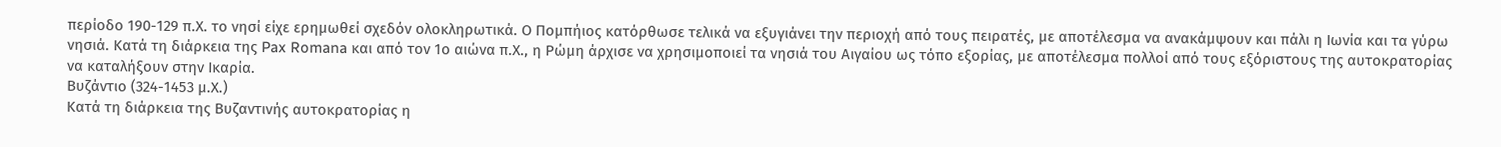περίοδο 190-129 π.Χ. το νησί είχε ερημωθεί σχεδόν ολοκληρωτικά. Ο Πομπήιος κατόρθωσε τελικά να εξυγιάνει την περιοχή από τους πειρατές, με αποτέλεσμα να ανακάμψουν και πάλι η Ιωνία και τα γύρω νησιά. Κατά τη διάρκεια της Pax Romana και από τον 1ο αιώνα π.Χ., η Ρώμη άρχισε να χρησιμοποιεί τα νησιά του Αιγαίου ως τόπο εξορίας, με αποτέλεσμα πολλοί από τους εξόριστους της αυτοκρατορίας να καταλήξουν στην Ικαρία.
Βυζάντιο (324-1453 μ.Χ.)
Κατά τη διάρκεια της Βυζαντινής αυτοκρατορίας η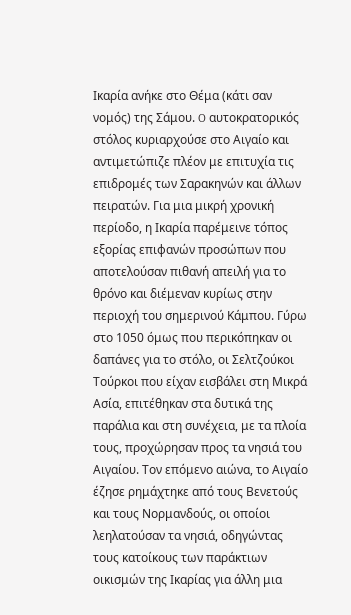Ικαρία ανήκε στο Θέμα (κάτι σαν νομός) της Σάμου. O αυτοκρατορικός στόλος κυριαρχούσε στο Αιγαίο και αντιμετώπιζε πλέον με επιτυχία τις επιδρομές των Σαρακηνών και άλλων πειρατών. Για μια μικρή χρονική περίοδο, η Ικαρία παρέμεινε τόπος εξορίας επιφανών προσώπων που αποτελούσαν πιθανή απειλή για το θρόνο και διέμεναν κυρίως στην περιοχή του σημερινού Κάμπου. Γύρω στο 1050 όμως που περικόπηκαν οι δαπάνες για το στόλο, οι Σελτζούκοι Τούρκοι που είχαν εισβάλει στη Μικρά Ασία, επιτέθηκαν στα δυτικά της παράλια και στη συνέχεια, με τα πλοία τους, προχώρησαν προς τα νησιά του Αιγαίου. Τον επόμενο αιώνα, το Αιγαίο έζησε ρημάχτηκε από τους Βενετούς και τους Νορμανδούς, οι οποίοι λεηλατούσαν τα νησιά, οδηγώντας τους κατοίκους των παράκτιων οικισμών της Ικαρίας για άλλη μια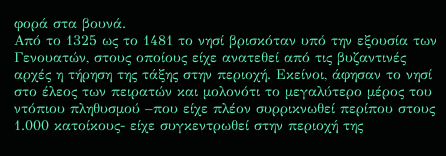φορά στα βουνά.
Από το 1325 ως το 1481 το νησί βρισκόταν υπό την εξουσία των Γενουατών, στους οποίους είχε ανατεθεί από τις βυζαντινές αρχές η τήρηση της τάξης στην περιοχή. Εκείνοι, άφησαν το νησί στο έλεος των πειρατών και μολονότι το μεγαλύτερο μέρος του ντόπιου πληθυσμού –που είχε πλέον συρρικνωθεί περίπου στους 1.000 κατοίκους- είχε συγκεντρωθεί στην περιοχή της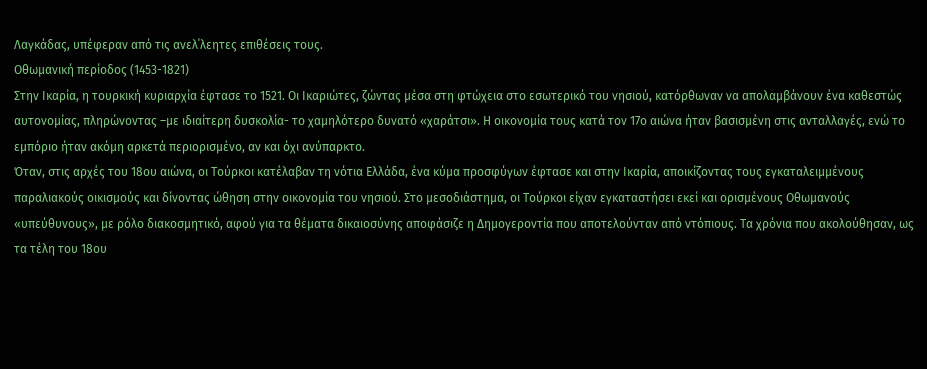Λαγκάδας, υπέφεραν από τις ανελ΄λεητες επιθέσεις τους.
Οθωμανική περίοδος (1453-1821)
Στην Ικαρία, η τουρκική κυριαρχία έφτασε το 1521. Οι Ικαριώτες, ζώντας μέσα στη φτώχεια στο εσωτερικό του νησιού, κατόρθωναν να απολαμβάνουν ένα καθεστώς αυτονομίας, πληρώνοντας –με ιδιαίτερη δυσκολία- το χαμηλότερο δυνατό «χαράτσι». Η οικονομία τους κατά τον 17ο αιώνα ήταν βασισμένη στις ανταλλαγές, ενώ το εμπόριο ήταν ακόμη αρκετά περιορισμένο, αν και όχι ανύπαρκτο.
Όταν, στις αρχές του 18ου αιώνα, οι Τούρκοι κατέλαβαν τη νότια Ελλάδα, ένα κύμα προσφύγων έφτασε και στην Ικαρία, αποικίζοντας τους εγκαταλειμμένους παραλιακούς οικισμούς και δίνοντας ώθηση στην οικονομία του νησιού. Στο μεσοδιάστημα, οι Τούρκοι είχαν εγκαταστήσει εκεί και ορισμένους Οθωμανούς «υπεύθυνους», με ρόλο διακοσμητικό, αφού για τα θέματα δικαιοσύνης αποφάσιζε η Δημογεροντία που αποτελούνταν από ντόπιους. Τα χρόνια που ακολούθησαν, ως τα τέλη του 18ου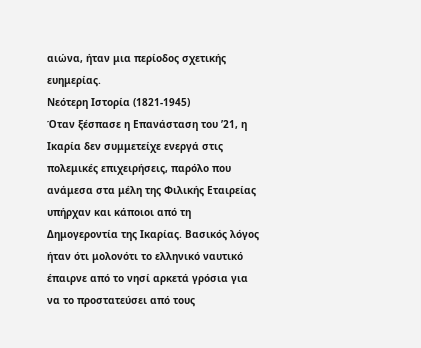αιώνα, ήταν μια περίοδος σχετικής ευημερίας.
Νεότερη Ιστορία (1821-1945)
Όταν ξέσπασε η Επανάσταση του ’21, η Ικαρία δεν συμμετείχε ενεργά στις πολεμικές επιχειρήσεις, παρόλο που ανάμεσα στα μέλη της Φιλικής Εταιρείας υπήρχαν και κάποιοι από τη Δημογεροντία της Ικαρίας. Βασικός λόγος ήταν ότι μολονότι το ελληνικό ναυτικό έπαιρνε από το νησί αρκετά γρόσια για να το προστατεύσει από τους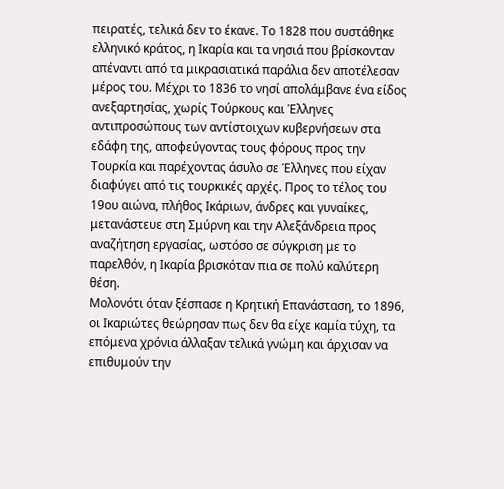πειρατές, τελικά δεν το έκανε. Το 1828 που συστάθηκε ελληνικό κράτος, η Ικαρία και τα νησιά που βρίσκονταν απέναντι από τα μικρασιατικά παράλια δεν αποτέλεσαν μέρος του. Μέχρι το 1836 το νησί απολάμβανε ένα είδος ανεξαρτησίας, χωρίς Τούρκους και Έλληνες αντιπροσώπους των αντίστοιχων κυβερνήσεων στα εδάφη της, αποφεύγοντας τους φόρους προς την Τουρκία και παρέχοντας άσυλο σε Έλληνες που είχαν διαφύγει από τις τουρκικές αρχές. Προς το τέλος του 19ου αιώνα, πλήθος Ικάριων, άνδρες και γυναίκες, μετανάστευε στη Σμύρνη και την Αλεξάνδρεια προς αναζήτηση εργασίας, ωστόσο σε σύγκριση με το παρελθόν, η Ικαρία βρισκόταν πια σε πολύ καλύτερη θέση.
Μολονότι όταν ξέσπασε η Κρητική Επανάσταση, το 1896, οι Ικαριώτες θεώρησαν πως δεν θα είχε καμία τύχη, τα επόμενα χρόνια άλλαξαν τελικά γνώμη και άρχισαν να επιθυμούν την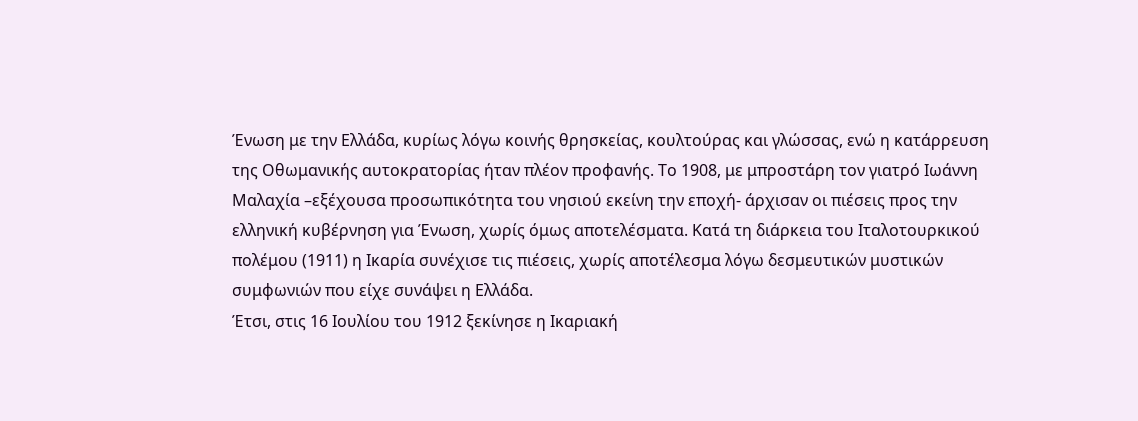Ένωση με την Ελλάδα, κυρίως λόγω κοινής θρησκείας, κουλτούρας και γλώσσας, ενώ η κατάρρευση της Οθωμανικής αυτοκρατορίας ήταν πλέον προφανής. Το 1908, με μπροστάρη τον γιατρό Ιωάννη Μαλαχία –εξέχουσα προσωπικότητα του νησιού εκείνη την εποχή- άρχισαν οι πιέσεις προς την ελληνική κυβέρνηση για Ένωση, χωρίς όμως αποτελέσματα. Κατά τη διάρκεια του Ιταλοτουρκικού πολέμου (1911) η Ικαρία συνέχισε τις πιέσεις, χωρίς αποτέλεσμα λόγω δεσμευτικών μυστικών συμφωνιών που είχε συνάψει η Ελλάδα.
Έτσι, στις 16 Ιουλίου του 1912 ξεκίνησε η Ικαριακή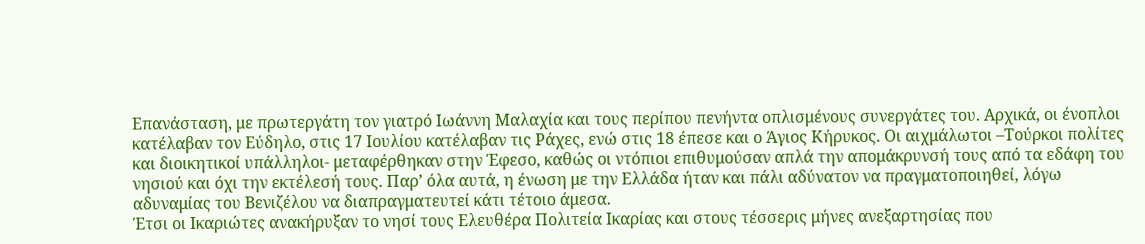Επανάσταση, με πρωτεργάτη τον γιατρό Ιωάννη Μαλαχία και τους περίπου πενήντα οπλισμένους συνεργάτες του. Αρχικά, οι ένοπλοι κατέλαβαν τον Εύδηλο, στις 17 Ιουλίου κατέλαβαν τις Ράχες, ενώ στις 18 έπεσε και ο Άγιος Κήρυκος. Οι αιχμάλωτοι –Τούρκοι πολίτες και διοικητικοί υπάλληλοι- μεταφέρθηκαν στην Έφεσο, καθώς οι ντόπιοι επιθυμούσαν απλά την απομάκρυνσή τους από τα εδάφη του νησιού και όχι την εκτέλεσή τους. Παρ’ όλα αυτά, η ένωση με την Ελλάδα ήταν και πάλι αδύνατον να πραγματοποιηθεί, λόγω αδυναμίας του Βενιζέλου να διαπραγματευτεί κάτι τέτοιο άμεσα.
Έτσι οι Ικαριώτες ανακήρυξαν το νησί τους Ελευθέρα Πολιτεία Ικαρίας και στους τέσσερις μήνες ανεξαρτησίας που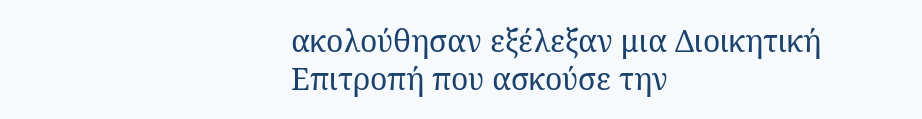ακολούθησαν εξέλεξαν μια Διοικητική Επιτροπή που ασκούσε την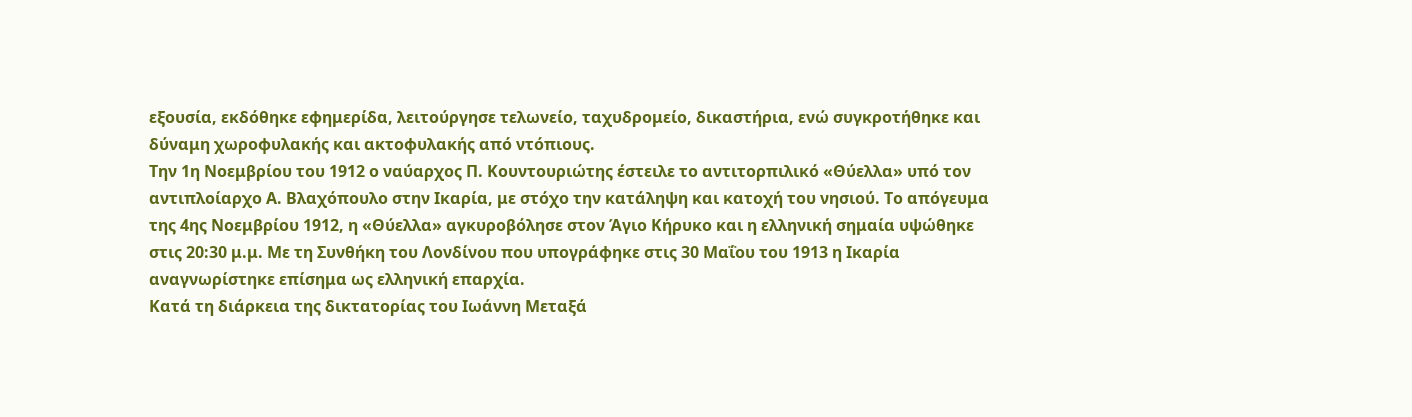εξουσία, εκδόθηκε εφημερίδα, λειτούργησε τελωνείο, ταχυδρομείο, δικαστήρια, ενώ συγκροτήθηκε και δύναμη χωροφυλακής και ακτοφυλακής από ντόπιους.
Την 1η Νοεμβρίου του 1912 ο ναύαρχος Π. Κουντουριώτης έστειλε το αντιτορπιλικό «Θύελλα» υπό τον αντιπλοίαρχο Α. Βλαχόπουλο στην Ικαρία, με στόχο την κατάληψη και κατοχή του νησιού. Το απόγευμα της 4ης Νοεμβρίου 1912, η «Θύελλα» αγκυροβόλησε στον Άγιο Κήρυκο και η ελληνική σημαία υψώθηκε στις 20:30 μ.μ. Με τη Συνθήκη του Λονδίνου που υπογράφηκε στις 30 Μαΐου του 1913 η Ικαρία αναγνωρίστηκε επίσημα ως ελληνική επαρχία.
Κατά τη διάρκεια της δικτατορίας του Ιωάννη Μεταξά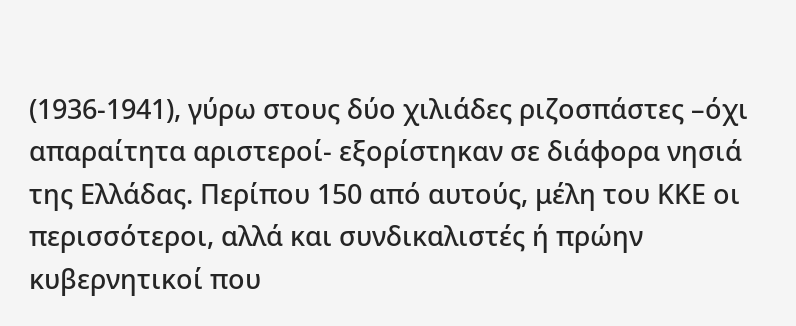(1936-1941), γύρω στους δύο χιλιάδες ριζοσπάστες –όχι απαραίτητα αριστεροί- εξορίστηκαν σε διάφορα νησιά της Ελλάδας. Περίπου 150 από αυτούς, μέλη του ΚΚΕ οι περισσότεροι, αλλά και συνδικαλιστές ή πρώην κυβερνητικοί που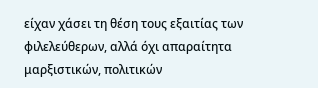είχαν χάσει τη θέση τους εξαιτίας των φιλελεύθερων, αλλά όχι απαραίτητα μαρξιστικών, πολιτικών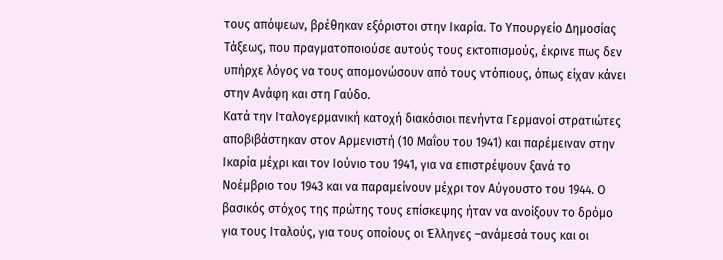τους απόψεων, βρέθηκαν εξόριστοι στην Ικαρία. Το Υπουργείο Δημοσίας Τάξεως, που πραγματοποιούσε αυτούς τους εκτοπισμούς, έκρινε πως δεν υπήρχε λόγος να τους απομονώσουν από τους ντόπιους, όπως είχαν κάνει στην Ανάφη και στη Γαύδο.
Κατά την Ιταλογερμανική κατοχή διακόσιοι πενήντα Γερμανοί στρατιώτες αποβιβάστηκαν στον Αρμενιστή (10 Μαΐου του 1941) και παρέμειναν στην Ικαρία μέχρι και τον Ιούνιο του 1941, για να επιστρέψουν ξανά το Νοέμβριο του 1943 και να παραμείνουν μέχρι τον Αύγουστο του 1944. Ο βασικός στόχος της πρώτης τους επίσκεψης ήταν να ανοίξουν το δρόμο για τους Ιταλούς, για τους οποίους οι Έλληνες –ανάμεσά τους και οι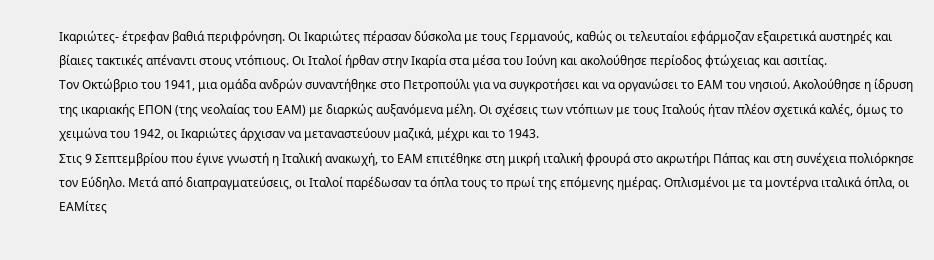Ικαριώτες- έτρεφαν βαθιά περιφρόνηση. Οι Ικαριώτες πέρασαν δύσκολα με τους Γερμανούς, καθώς οι τελευταίοι εφάρμοζαν εξαιρετικά αυστηρές και βίαιες τακτικές απέναντι στους ντόπιους. Οι Ιταλοί ήρθαν στην Ικαρία στα μέσα του Ιούνη και ακολούθησε περίοδος φτώχειας και ασιτίας.
Τον Οκτώβριο του 1941, μια ομάδα ανδρών συναντήθηκε στο Πετροπούλι για να συγκροτήσει και να οργανώσει το ΕΑΜ του νησιού. Ακολούθησε η ίδρυση της ικαριακής ΕΠΟΝ (της νεολαίας του ΕΑΜ) με διαρκώς αυξανόμενα μέλη. Οι σχέσεις των ντόπιων με τους Ιταλούς ήταν πλέον σχετικά καλές, όμως το χειμώνα του 1942, οι Ικαριώτες άρχισαν να μεταναστεύουν μαζικά, μέχρι και το 1943.
Στις 9 Σεπτεμβρίου που έγινε γνωστή η Ιταλική ανακωχή, το ΕΑΜ επιτέθηκε στη μικρή ιταλική φρουρά στο ακρωτήρι Πάπας και στη συνέχεια πολιόρκησε τον Εύδηλο. Μετά από διαπραγματεύσεις, οι Ιταλοί παρέδωσαν τα όπλα τους το πρωί της επόμενης ημέρας. Οπλισμένοι με τα μοντέρνα ιταλικά όπλα, οι ΕΑΜίτες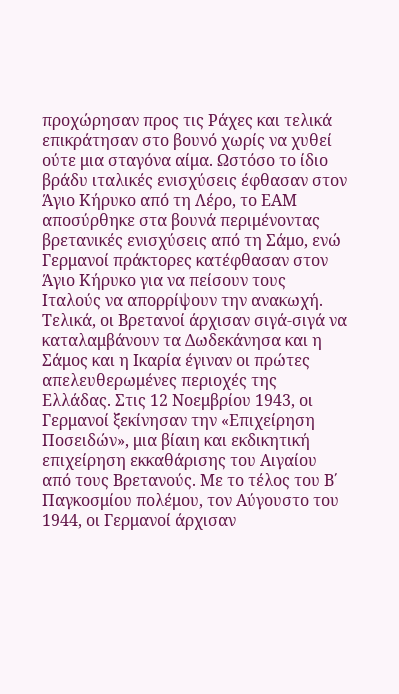προχώρησαν προς τις Ράχες και τελικά επικράτησαν στο βουνό χωρίς να χυθεί ούτε μια σταγόνα αίμα. Ωστόσο το ίδιο βράδυ ιταλικές ενισχύσεις έφθασαν στον Άγιο Κήρυκο από τη Λέρο, το ΕΑΜ αποσύρθηκε στα βουνά περιμένοντας βρετανικές ενισχύσεις από τη Σάμο, ενώ Γερμανοί πράκτορες κατέφθασαν στον Άγιο Κήρυκο για να πείσουν τους Ιταλούς να απορρίψουν την ανακωχή.
Τελικά, οι Βρετανοί άρχισαν σιγά-σιγά να καταλαμβάνουν τα Δωδεκάνησα και η Σάμος και η Ικαρία έγιναν οι πρώτες απελευθερωμένες περιοχές της Ελλάδας. Στις 12 Νοεμβρίου 1943, οι Γερμανοί ξεκίνησαν την «Επιχείρηση Ποσειδών», μια βίαιη και εκδικητική επιχείρηση εκκαθάρισης του Αιγαίου από τους Βρετανούς. Με το τέλος του Β΄ Παγκοσμίου πολέμου, τον Αύγουστο του 1944, οι Γερμανοί άρχισαν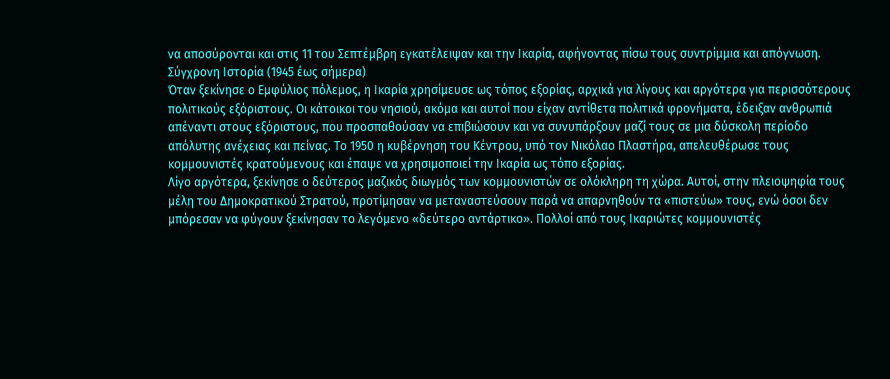να αποσύρονται και στις 11 του Σεπτέμβρη εγκατέλειψαν και την Ικαρία, αφήνοντας πίσω τους συντρίμμια και απόγνωση.
Σύγχρονη Ιστορία (1945 έως σήμερα)
Όταν ξεκίνησε ο Εμφύλιος πόλεμος, η Ικαρία χρησίμευσε ως τόπος εξορίας, αρχικά για λίγους και αργότερα για περισσότερους πολιτικούς εξόριστους. Οι κάτοικοι του νησιού, ακόμα και αυτοί που είχαν αντίθετα πολιτικά φρονήματα, έδειξαν ανθρωπιά απέναντι στους εξόριστους, που προσπαθούσαν να επιβιώσουν και να συνυπάρξουν μαζί τους σε μια δύσκολη περίοδο απόλυτης ανέχειας και πείνας. Το 1950 η κυβέρνηση του Κέντρου, υπό τον Νικόλαο Πλαστήρα, απελευθέρωσε τους κομμουνιστές κρατούμενους και έπαψε να χρησιμοποιεί την Ικαρία ως τόπο εξορίας.
Λίγο αργότερα, ξεκίνησε ο δεύτερος μαζικός διωγμός των κομμουνιστών σε ολόκληρη τη χώρα. Αυτοί, στην πλειοψηφία τους μέλη του Δημοκρατικού Στρατού, προτίμησαν να μεταναστεύσουν παρά να απαρνηθούν τα «πιστεύω» τους, ενώ όσοι δεν μπόρεσαν να φύγουν ξεκίνησαν το λεγόμενο «δεύτερο αντάρτικο». Πολλοί από τους Ικαριώτες κομμουνιστές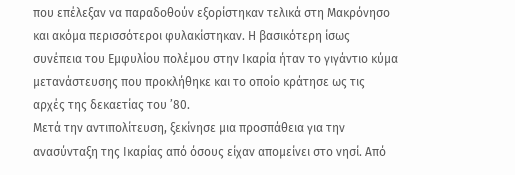που επέλεξαν να παραδοθούν εξορίστηκαν τελικά στη Μακρόνησο και ακόμα περισσότεροι φυλακίστηκαν. Η βασικότερη ίσως συνέπεια του Εμφυλίου πολέμου στην Ικαρία ήταν το γιγάντιο κύμα μετανάστευσης που προκλήθηκε και το οποίο κράτησε ως τις αρχές της δεκαετίας του ’80.
Μετά την αντιπολίτευση, ξεκίνησε μια προσπάθεια για την ανασύνταξη της Ικαρίας από όσους είχαν απομείνει στο νησί. Από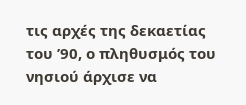τις αρχές της δεκαετίας του ’90, ο πληθυσμός του νησιού άρχισε να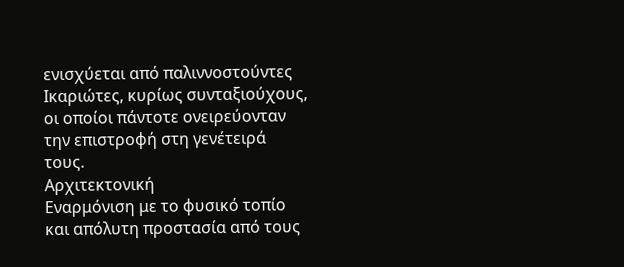ενισχύεται από παλιννοστούντες Ικαριώτες, κυρίως συνταξιούχους, οι οποίοι πάντοτε ονειρεύονταν την επιστροφή στη γενέτειρά τους.
Αρχιτεκτονική
Εναρμόνιση με το φυσικό τοπίο και απόλυτη προστασία από τους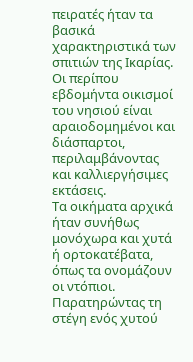πειρατές ήταν τα βασικά χαρακτηριστικά των σπιτιών της Ικαρίας. Οι περίπου εβδομήντα οικισμοί του νησιού είναι αραιοδομημένοι και διάσπαρτοι, περιλαμβάνοντας και καλλιεργήσιμες εκτάσεις.
Τα οικήματα αρχικά ήταν συνήθως μονόχωρα και χυτά ή ορτοκατέβατα, όπως τα ονομάζουν οι ντόπιοι. Παρατηρώντας τη στέγη ενός χυτού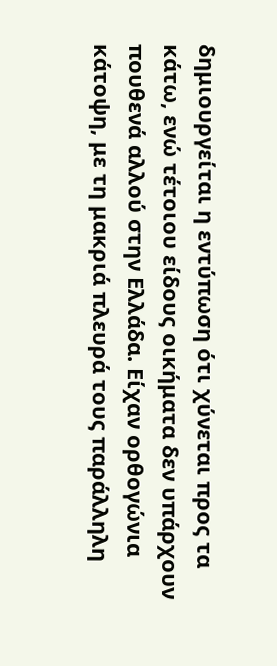δημιουργείται η εντύπωση ότι χύνεται προς τα κάτω, ενώ τέτοιου είδους οικήματα δεν υπάρχουν πουθενά αλλού στην Ελλάδα. Είχαν ορθογώνια κάτοψη, με τη μακριά πλευρά τους παράλληλη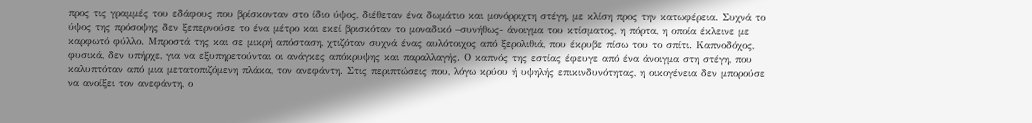προς τις γραμμές του εδάφους που βρίσκονταν στο ίδιο ύψος, διέθεταν ένα δωμάτιο και μονόρριχτη στέγη, με κλίση προς την κατωφέρεια. Συχνά το ύψος της πρόσοψης δεν ξεπερνούσε το ένα μέτρο και εκεί βρισκόταν το μοναδικό –συνήθως- άνοιγμα του κτίσματος, η πόρτα, η οποία έκλεινε με καρφωτό φύλλο. Μπροστά της και σε μικρή απόσταση, χτιζόταν συχνά ένας αυλότοιχος από ξερολιθιά, που έκρυβε πίσω του το σπίτι. Καπνοδόχος, φυσικά, δεν υπήρχε, για να εξυπηρετούνται οι ανάγκες απόκρυψης και παραλλαγής. Ο καπνός της εστίας έφευγε από ένα άνοιγμα στη στέγη, που καλυπτόταν από μια μετατοπιζόμενη πλάκα, τον ανεφάντη. Στις περιπτώσεις που, λόγω κρύου ή υψηλής επικινδυνότητας, η οικογένεια δεν μπορούσε να ανοίξει τον ανεφάντη, ο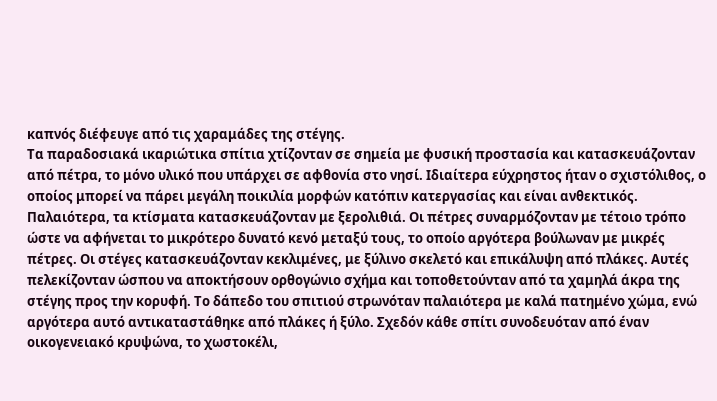καπνός διέφευγε από τις χαραμάδες της στέγης.
Τα παραδοσιακά ικαριώτικα σπίτια χτίζονταν σε σημεία με φυσική προστασία και κατασκευάζονταν από πέτρα, το μόνο υλικό που υπάρχει σε αφθονία στο νησί. Ιδιαίτερα εύχρηστος ήταν ο σχιστόλιθος, ο οποίος μπορεί να πάρει μεγάλη ποικιλία μορφών κατόπιν κατεργασίας και είναι ανθεκτικός. Παλαιότερα, τα κτίσματα κατασκευάζονταν με ξερολιθιά. Οι πέτρες συναρμόζονταν με τέτοιο τρόπο ώστε να αφήνεται το μικρότερο δυνατό κενό μεταξύ τους, το οποίο αργότερα βούλωναν με μικρές πέτρες. Οι στέγες κατασκευάζονταν κεκλιμένες, με ξύλινο σκελετό και επικάλυψη από πλάκες. Αυτές πελεκίζονταν ώσπου να αποκτήσουν ορθογώνιο σχήμα και τοποθετούνταν από τα χαμηλά άκρα της στέγης προς την κορυφή. Το δάπεδο του σπιτιού στρωνόταν παλαιότερα με καλά πατημένο χώμα, ενώ αργότερα αυτό αντικαταστάθηκε από πλάκες ή ξύλο. Σχεδόν κάθε σπίτι συνοδευόταν από έναν οικογενειακό κρυψώνα, το χωστοκέλι,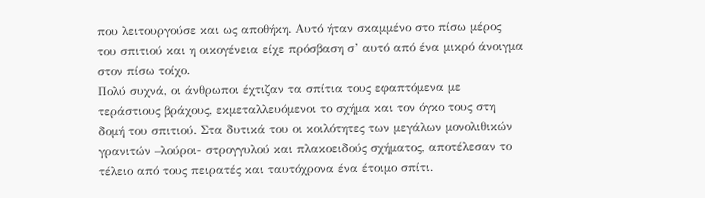που λειτουργούσε και ως αποθήκη. Αυτό ήταν σκαμμένο στο πίσω μέρος του σπιτιού και η οικογένεια είχε πρόσβαση σ’ αυτό από ένα μικρό άνοιγμα στον πίσω τοίχο.
Πολύ συχνά, οι άνθρωποι έχτιζαν τα σπίτια τους εφαπτόμενα με τεράστιους βράχους, εκμεταλλευόμενοι το σχήμα και τον όγκο τους στη δομή του σπιτιού. Στα δυτικά του οι κοιλότητες των μεγάλων μονολιθικών γρανιτών –λούροι- στρογγυλού και πλακοειδούς σχήματος, αποτέλεσαν το τέλειο από τους πειρατές και ταυτόχρονα ένα έτοιμο σπίτι.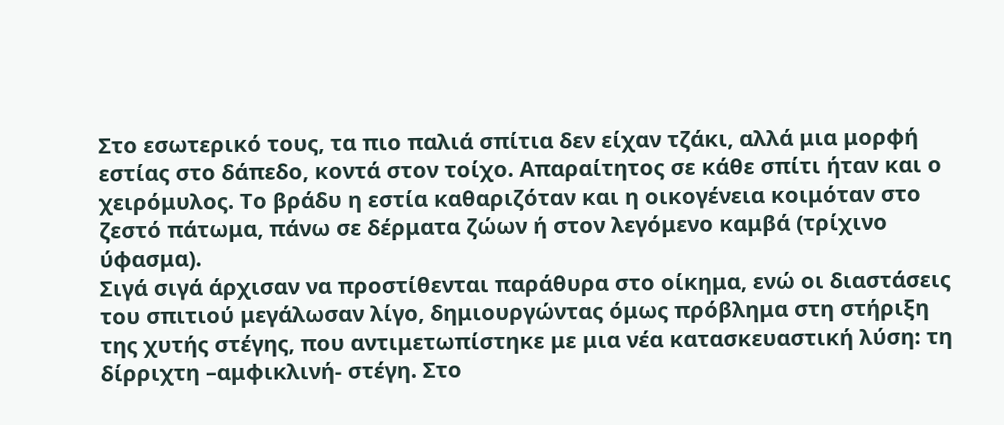Στο εσωτερικό τους, τα πιο παλιά σπίτια δεν είχαν τζάκι, αλλά μια μορφή εστίας στο δάπεδο, κοντά στον τοίχο. Απαραίτητος σε κάθε σπίτι ήταν και ο χειρόμυλος. Το βράδυ η εστία καθαριζόταν και η οικογένεια κοιμόταν στο ζεστό πάτωμα, πάνω σε δέρματα ζώων ή στον λεγόμενο καμβά (τρίχινο ύφασμα).
Σιγά σιγά άρχισαν να προστίθενται παράθυρα στο οίκημα, ενώ οι διαστάσεις του σπιτιού μεγάλωσαν λίγο, δημιουργώντας όμως πρόβλημα στη στήριξη της χυτής στέγης, που αντιμετωπίστηκε με μια νέα κατασκευαστική λύση: τη δίρριχτη –αμφικλινή- στέγη. Στο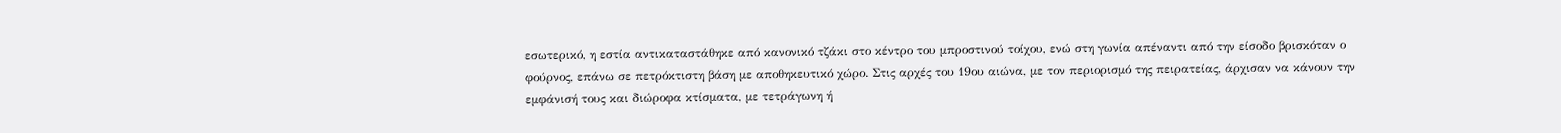εσωτερικό, η εστία αντικαταστάθηκε από κανονικό τζάκι στο κέντρο του μπροστινού τοίχου, ενώ στη γωνία απέναντι από την είσοδο βρισκόταν ο φούρνος, επάνω σε πετρόκτιστη βάση με αποθηκευτικό χώρο. Στις αρχές του 19ου αιώνα, με τον περιορισμό της πειρατείας, άρχισαν να κάνουν την εμφάνισή τους και διώροφα κτίσματα, με τετράγωνη ή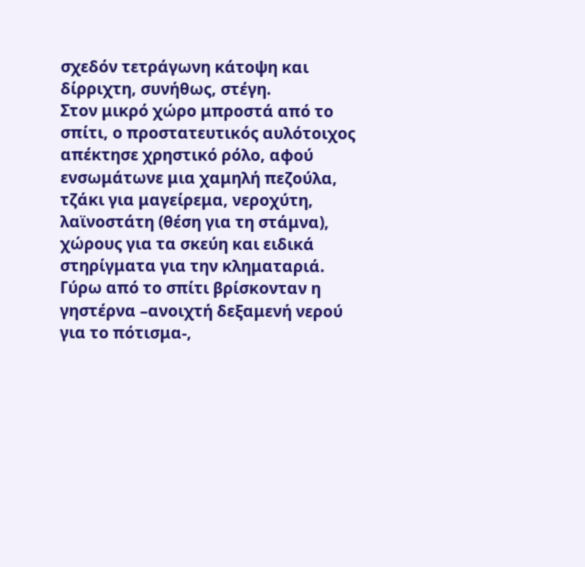σχεδόν τετράγωνη κάτοψη και δίρριχτη, συνήθως, στέγη.
Στον μικρό χώρο μπροστά από το σπίτι, ο προστατευτικός αυλότοιχος απέκτησε χρηστικό ρόλο, αφού ενσωμάτωνε μια χαμηλή πεζούλα, τζάκι για μαγείρεμα, νεροχύτη, λαϊνοστάτη (θέση για τη στάμνα), χώρους για τα σκεύη και ειδικά στηρίγματα για την κληματαριά. Γύρω από το σπίτι βρίσκονταν η γηστέρνα –ανοιχτή δεξαμενή νερού για το πότισμα-,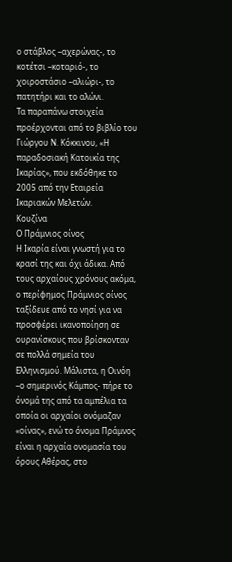ο στάβλος –αχερώνας-, το κοτέτσι –κοταριό-, το χοιροστάσιο –αλιώρι-, το πατητήρι και το αλώνι.
Τα παραπάνω στοιχεία προέρχονται από το βιβλίο του Γιώργου Ν. Κόκκινου, «Η παραδοσιακή Κατοικία της Ικαρίας», που εκδόθηκε το 2005 από την Εταιρεία Ικαριακών Μελετών.
Κουζίνα
Ο Πράμνιος οίνος
Η Ικαρία είναι γνωστή για το κρασί της και όχι άδικα. Από τους αρχαίους χρόνους ακόμα, ο περίφημος Πράμνιος οίνος ταξίδευε από το νησί για να προσφέρει ικανοποίηση σε ουρανίσκους που βρίσκονταν σε πολλά σημεία του Ελληνισμού. Μάλιστα, η Οινόη –ο σημερινός Κάμπος- πήρε το όνομά της από τα αμπέλια τα οποία οι αρχαίοι ονόμαζαν «οίνας», ενώ το όνομα Πράμνος είναι η αρχαία ονομασία του όρους Αθέρας, στο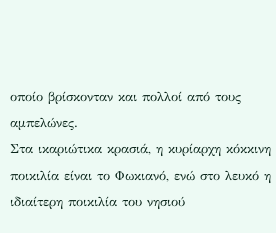οποίο βρίσκονταν και πολλοί από τους αμπελώνες.
Στα ικαριώτικα κρασιά, η κυρίαρχη κόκκινη ποικιλία είναι το Φωκιανό, ενώ στο λευκό η ιδιαίτερη ποικιλία του νησιού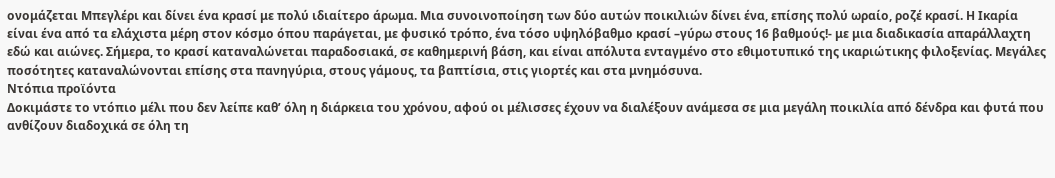ονομάζεται Μπεγλέρι και δίνει ένα κρασί με πολύ ιδιαίτερο άρωμα. Μια συνοινοποίηση των δύο αυτών ποικιλιών δίνει ένα, επίσης πολύ ωραίο, ροζέ κρασί. Η Ικαρία είναι ένα από τα ελάχιστα μέρη στον κόσμο όπου παράγεται, με φυσικό τρόπο, ένα τόσο υψηλόβαθμο κρασί –γύρω στους 16 βαθμούς!- με μια διαδικασία απαράλλαχτη εδώ και αιώνες. Σήμερα, το κρασί καταναλώνεται παραδοσιακά, σε καθημερινή βάση, και είναι απόλυτα ενταγμένο στο εθιμοτυπικό της ικαριώτικης φιλοξενίας. Μεγάλες ποσότητες καταναλώνονται επίσης στα πανηγύρια, στους γάμους, τα βαπτίσια, στις γιορτές και στα μνημόσυνα.
Ντόπια προϊόντα
Δοκιμάστε το ντόπιο μέλι που δεν λείπε καθ’ όλη η διάρκεια του χρόνου, αφού οι μέλισσες έχουν να διαλέξουν ανάμεσα σε μια μεγάλη ποικιλία από δένδρα και φυτά που ανθίζουν διαδοχικά σε όλη τη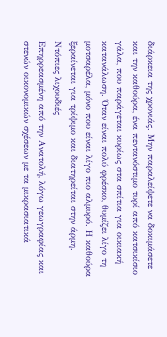διάρκεια της χρονιάς. Μην παραλείψετε να δοκιμάσετε και την καθούρα, ένα πεντανόστιμο τυρί από κατσικίσιο γάλα, που παράγεται κυρίως στα σπίτια για οικιακή κατανάλωση. Όταν είναι πολύ φρέσκο, θυμίζει λίγο τη μοτσαρέλα, μόνο που είναι λίγο πιο αλμυρό. Η καθούρα ξεραίνεται για τρίψιμο και διατηρείται στην άρμη.
Ντόπιες λιχουδιές
Επηρρεασμένη από την Ανατολή, λόγω γεωγραφίας και στενών οικονομικών σχέσεων με τα μικρασιατικά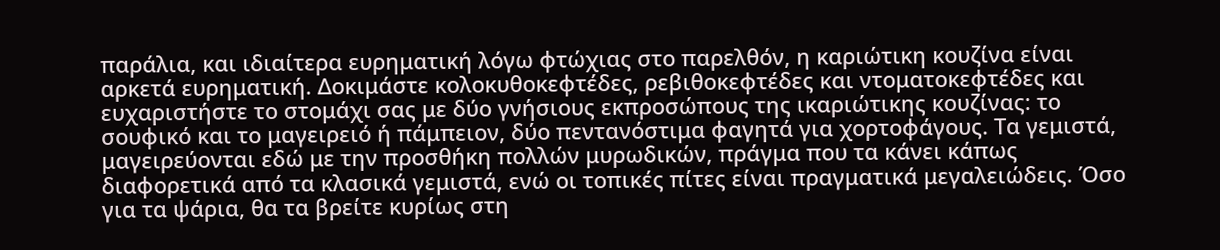παράλια, και ιδιαίτερα ευρηματική λόγω φτώχιας στο παρελθόν, η καριώτικη κουζίνα είναι αρκετά ευρηματική. Δοκιμάστε κολοκυθοκεφτέδες, ρεβιθοκεφτέδες και ντοματοκεφτέδες και ευχαριστήστε το στομάχι σας με δύο γνήσιους εκπροσώπους της ικαριώτικης κουζίνας: το σουφικό και το μαγειρειό ή πάμπειον, δύο πεντανόστιμα φαγητά για χορτοφάγους. Τα γεμιστά, μαγειρεύονται εδώ με την προσθήκη πολλών μυρωδικών, πράγμα που τα κάνει κάπως διαφορετικά από τα κλασικά γεμιστά, ενώ οι τοπικές πίτες είναι πραγματικά μεγαλειώδεις. Όσο για τα ψάρια, θα τα βρείτε κυρίως στη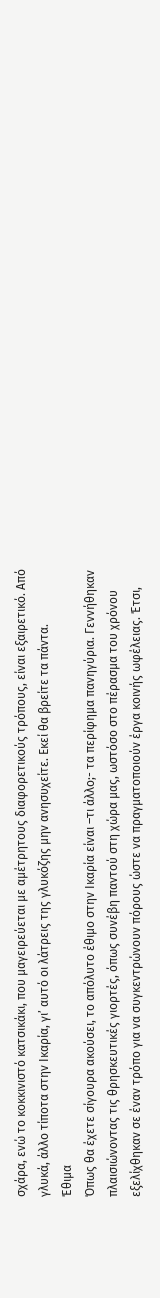σχάρα, ενώ το κοκκινιστό κατσικάκι, που μαγειρεύεται με αμέτρητους διαφορετικούς τρόπους, είναι εξαιρετικό. Από γλυκά, άλλο τίποτα στην Ικαρία, γι’ αυτό οι λάτρεις της γλυκόζης μην ανησυχείτε. Εκεί θα βρείτε τα πάντα.
Έθιμα
Όπως θα έχετε σίγουρα ακούσει, το απόλυτο έθιμο στην Ικαρία είναι –τι άλλο;- τα περίφημα πανηγύρια. Γεννήθηκαν πλαισιώνοντας τις θρησκευτικές γιορτές, όπως συνέβη παντού στη χώρα μας, ωστόσο στο πέρασμα του χρόνου εξελίχθηκαν σε έναν τρόπο για να συγκεντρώνουν πόρους ώστε να πραγματοποιούν έργα κοινής ωφέλειας. Έτσι,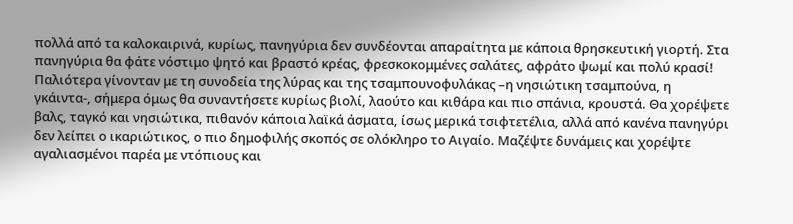πολλά από τα καλοκαιρινά, κυρίως, πανηγύρια δεν συνδέονται απαραίτητα με κάποια θρησκευτική γιορτή. Στα πανηγύρια θα φάτε νόστιμο ψητό και βραστό κρέας, φρεσκοκομμένες σαλάτες, αφράτο ψωμί και πολύ κρασί!
Παλιότερα γίνονταν με τη συνοδεία της λύρας και της τσαμπουνοφυλάκας –η νησιώτικη τσαμπούνα, η γκάιντα-, σήμερα όμως θα συναντήσετε κυρίως βιολί, λαούτο και κιθάρα και πιο σπάνια, κρουστά. Θα χορέψετε βαλς, ταγκό και νησιώτικα, πιθανόν κάποια λαϊκά άσματα, ίσως μερικά τσιφτετέλια, αλλά από κανένα πανηγύρι δεν λείπει ο ικαριώτικος, ο πιο δημοφιλής σκοπός σε ολόκληρο το Αιγαίο. Μαζέψτε δυνάμεις και χορέψτε αγαλιασμένοι παρέα με ντόπιους και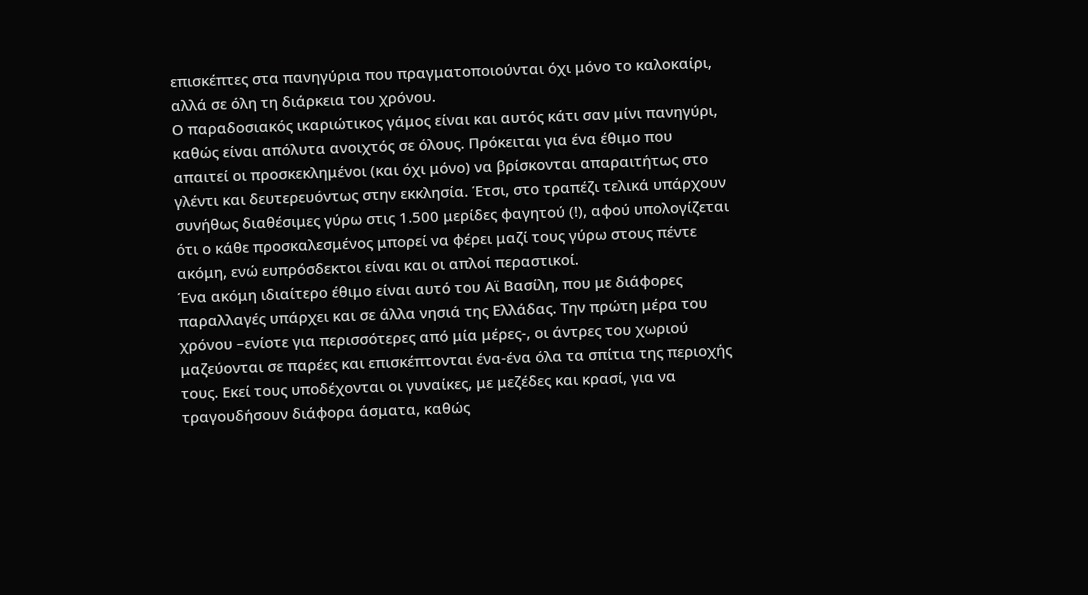επισκέπτες στα πανηγύρια που πραγματοποιούνται όχι μόνο το καλοκαίρι, αλλά σε όλη τη διάρκεια του χρόνου.
Ο παραδοσιακός ικαριώτικος γάμος είναι και αυτός κάτι σαν μίνι πανηγύρι, καθώς είναι απόλυτα ανοιχτός σε όλους. Πρόκειται για ένα έθιμο που απαιτεί οι προσκεκλημένοι (και όχι μόνο) να βρίσκονται απαραιτήτως στο γλέντι και δευτερευόντως στην εκκλησία. Έτσι, στο τραπέζι τελικά υπάρχουν συνήθως διαθέσιμες γύρω στις 1.500 μερίδες φαγητού (!), αφού υπολογίζεται ότι ο κάθε προσκαλεσμένος μπορεί να φέρει μαζί τους γύρω στους πέντε ακόμη, ενώ ευπρόσδεκτοι είναι και οι απλοί περαστικοί.
Ένα ακόμη ιδιαίτερο έθιμο είναι αυτό του Αϊ Βασίλη, που με διάφορες παραλλαγές υπάρχει και σε άλλα νησιά της Ελλάδας. Την πρώτη μέρα του χρόνου –ενίοτε για περισσότερες από μία μέρες-, οι άντρες του χωριού μαζεύονται σε παρέες και επισκέπτονται ένα-ένα όλα τα σπίτια της περιοχής τους. Εκεί τους υποδέχονται οι γυναίκες, με μεζέδες και κρασί, για να τραγουδήσουν διάφορα άσματα, καθώς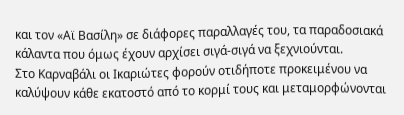και τον «Αϊ Βασίλη» σε διάφορες παραλλαγές του, τα παραδοσιακά κάλαντα που όμως έχουν αρχίσει σιγά-σιγά να ξεχνιούνται.
Στο Καρναβάλι οι Ικαριώτες φορούν οτιδήποτε προκειμένου να καλύψουν κάθε εκατοστό από το κορμί τους και μεταμορφώνονται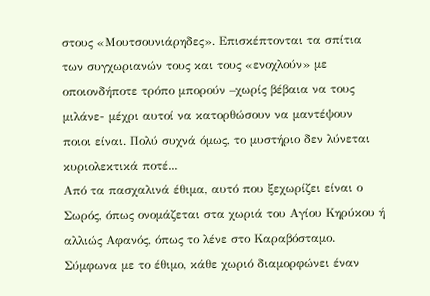στους «Μουτσουνιάρηδες». Επισκέπτονται τα σπίτια των συγχωριανών τους και τους «ενοχλούν» με οποιονδήποτε τρόπο μπορούν –χωρίς βέβαια να τους μιλάνε- μέχρι αυτοί να κατορθώσουν να μαντέψουν ποιοι είναι. Πολύ συχνά όμως, το μυστήριο δεν λύνεται κυριολεκτικά ποτέ...
Από τα πασχαλινά έθιμα, αυτό που ξεχωρίζει είναι ο Σωρός, όπως ονομάζεται στα χωριά του Αγίου Κηρύκου ή αλλιώς Αφανός, όπως το λένε στο Καραβόσταμο. Σύμφωνα με το έθιμο, κάθε χωριό διαμορφώνει έναν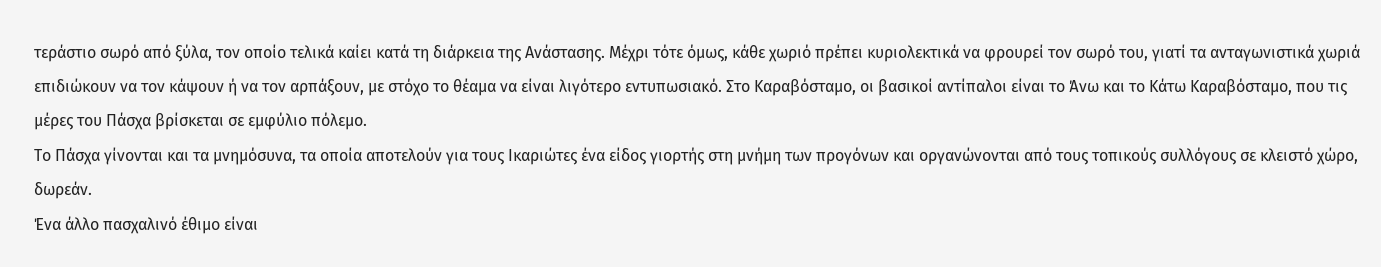τεράστιο σωρό από ξύλα, τον οποίο τελικά καίει κατά τη διάρκεια της Ανάστασης. Μέχρι τότε όμως, κάθε χωριό πρέπει κυριολεκτικά να φρουρεί τον σωρό του, γιατί τα ανταγωνιστικά χωριά επιδιώκουν να τον κάψουν ή να τον αρπάξουν, με στόχο το θέαμα να είναι λιγότερο εντυπωσιακό. Στο Καραβόσταμο, οι βασικοί αντίπαλοι είναι το Άνω και το Κάτω Καραβόσταμο, που τις μέρες του Πάσχα βρίσκεται σε εμφύλιο πόλεμο.
Το Πάσχα γίνονται και τα μνημόσυνα, τα οποία αποτελούν για τους Ικαριώτες ένα είδος γιορτής στη μνήμη των προγόνων και οργανώνονται από τους τοπικούς συλλόγους σε κλειστό χώρο, δωρεάν.
Ένα άλλο πασχαλινό έθιμο είναι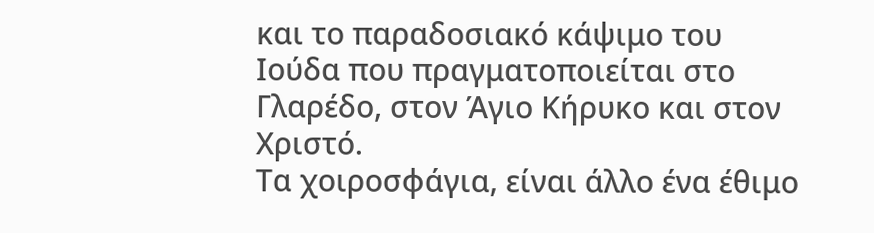και το παραδοσιακό κάψιμο του Ιούδα που πραγματοποιείται στο Γλαρέδο, στον Άγιο Κήρυκο και στον Χριστό.
Τα χοιροσφάγια, είναι άλλο ένα έθιμο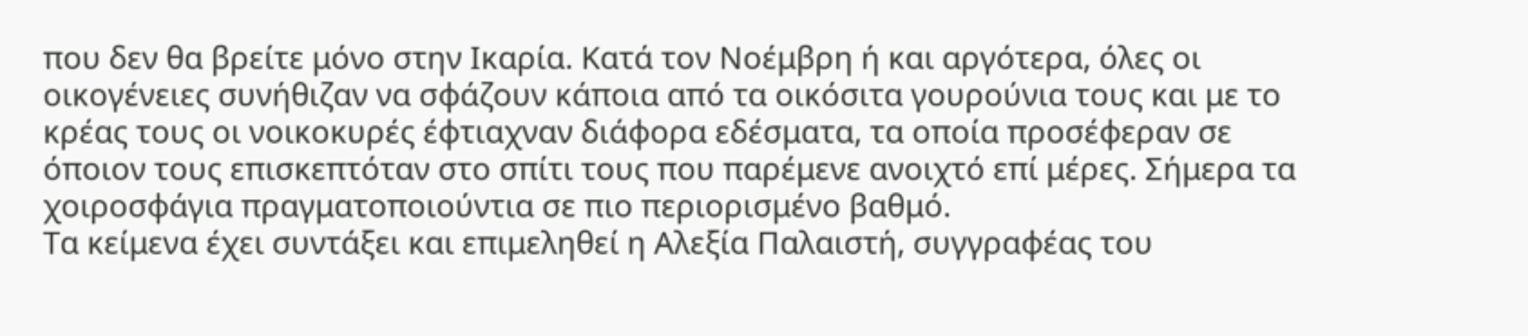που δεν θα βρείτε μόνο στην Ικαρία. Κατά τον Νοέμβρη ή και αργότερα, όλες οι οικογένειες συνήθιζαν να σφάζουν κάποια από τα οικόσιτα γουρούνια τους και με το κρέας τους οι νοικοκυρές έφτιαχναν διάφορα εδέσματα, τα οποία προσέφεραν σε όποιον τους επισκεπτόταν στο σπίτι τους που παρέμενε ανοιχτό επί μέρες. Σήμερα τα χοιροσφάγια πραγματοποιούντια σε πιο περιορισμένο βαθμό.
Τα κείμενα έχει συντάξει και επιμεληθεί η Αλεξία Παλαιστή, συγγραφέας του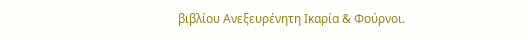βιβλίου Ανεξευρένητη Ικαρία & Φούρνοι.